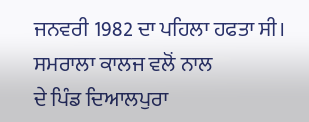ਜਨਵਰੀ 1982 ਦਾ ਪਹਿਲਾ ਹਫਤਾ ਸੀ। ਸਮਰਾਲਾ ਕਾਲਜ ਵਲੋਂ ਨਾਲ
ਦੇ ਪਿੰਡ ਦਿਆਲਪੁਰਾ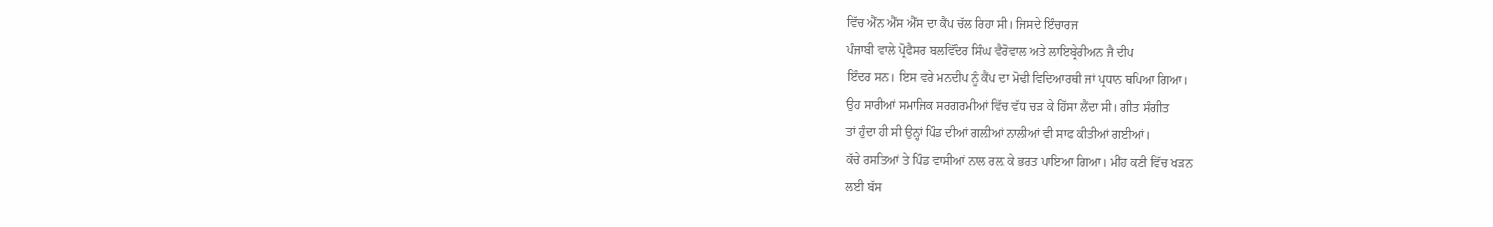ਵਿੱਚ ਐੱਨ ਐੱਸ ਐੱਸ ਦਾ ਕੈਂਪ ਚੱਲ ਰਿਹਾ ਸੀ। ਜਿਸਦੇ ਇੰਚਾਰਜ
ਪੰਜਾਬੀ ਵਾਲੇ ਪ੍ਰੋਫੈਸਰ ਬਲਵਿੱੰਦਰ ਸਿੰਘ ਵੈਰੋਵਾਲ ਅਤੇ ਲਾਇਬ੍ਰੇਰੀਅਨ ਜੈ ਦੀਪ
ਇੰਦਰ ਸਨ। ਇਸ ਵਰੇ ਮਨਦੀਪ ਨੂੰ ਕੈਂਪ ਦਾ ਮੋਢੀ ਵਿਦਿਆਰਥੀ ਜਾਂ ਪ੍ਰਧਾਨ ਥਪਿਆ ਗਿਆ।
ਉਹ ਸਾਰੀਆਂ ਸਮਾਜਿਕ ਸਰਗਰਮੀਆਂ ਵਿੱਚ ਵੱਧ ਚੜ ਕੇ ਹਿੱਸਾ ਲੈਂਦਾ ਸੀ। ਗੀਤ ਸੰਗੀਤ
ਤਾਂ ਹੁੰਦਾ ਹੀ ਸੀ ਉਨ੍ਹਾਂ ਪਿੰਡ ਦੀਆਂ ਗਲ਼ੀਆਂ ਨਾਲੀਆਂ ਵੀ ਸਾਫ ਕੀਤੀਆਂ ਗਈਆਂ।
ਕੱਚੇ ਰਸਤਿਆਂ ਤੇ ਪਿੰਡ ਵਾਸੀਆਂ ਨਾਲ ਰਲ਼ ਕੇ ਭਰਤ ਪਾਇਆ ਗਿਆ। ਮੀਂਹ ਕਣੀ ਵਿੱਚ ਖੜਨ
ਲਈ ਬੱਸ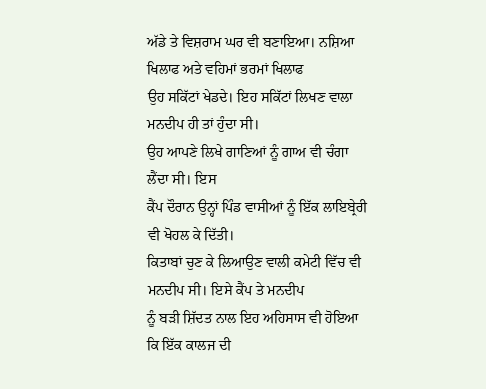ਅੱਡੇ ਤੇ ਵਿਸ਼ਰਾਮ ਘਰ ਵੀ ਬਣਾਇਆ। ਨਸ਼ਿਆ ਖਿਲਾਫ ਅਤੇ ਵਹਿਮਾਂ ਭਰਮਾਂ ਖਿਲਾਫ
ਉਹ ਸਕਿੱਟਾਂ ਖੇਡਦੇ। ਇਹ ਸਕਿੱਟਾਂ ਲਿਖਣ ਵਾਲਾ ਮਨਦੀਪ ਹੀ ਤਾਂ ਹੁੰਦਾ ਸੀ।
ਉਹ ਆਪਣੇ ਲਿਖੇ ਗਾਣਿਆਂ ਨੂੰ ਗਾਅ ਵੀ ਚੰਗਾ ਲੈਂਦਾ ਸੀ। ਇਸ
ਕੈਂਪ ਦੌਰਾਨ ਉਨ੍ਹਾਂ ਪਿੰਡ ਵਾਸੀਆਂ ਨੂੰ ਇੱਕ ਲਾਇਬ੍ਰੇਰੀ ਵੀ ਖੋਹਲ ਕੇ ਦਿੱਤੀ।
ਕਿਤਾਬਾਂ ਚੁਣ ਕੇ ਲਿਆਉਣ ਵਾਲੀ ਕਮੇਟੀ ਵਿੱਚ ਵੀ ਮਨਦੀਪ ਸੀ। ਇਸੇ ਕੈਂਪ ਤੇ ਮਨਦੀਪ
ਨੂੰ ਬੜੀ ਸ਼ਿੱਦਤ ਨਾਲ ਇਹ ਅਹਿਸਾਸ ਵੀ ਹੋਇਆ ਕਿ ਇੱਕ ਕਾਲਜ ਦੀ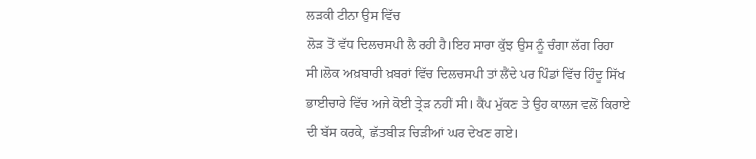ਲੜਕੀ ਟੀਨਾ ਉਸ ਵਿੱਚ
ਲੋੜ ਤੋਂ ਵੱਧ ਦਿਲਚਸਪੀ ਲੈ ਰਹੀ ਹੈ।ਇਹ ਸਾਰਾ ਕੁੱਝ ਉਸ ਨੂੰ ਚੰਗਾ ਲੱਗ ਰਿਹਾ
ਸੀ।ਲੋਕ ਅਖ਼ਬਾਰੀ ਖ਼ਬਰਾਂ ਵਿੱਚ ਦਿਲਚਸਪੀ ਤਾਂ ਲੈਂਦੇ ਪਰ ਪਿੰਡਾਂ ਵਿੱਚ ਹਿੰਦੂ ਸਿੱਖ
ਭਾਈਚਾਰੇ ਵਿੱਚ ਅਜੇ ਕੋਈ ਤ੍ਰੇੜ ਨਹੀਂ ਸੀ। ਕੈਂਪ ਮੁੱਕਣ ਤੇ ਉਹ ਕਾਲਜ ਵਲੋਂ ਕਿਰਾਏ
ਦੀ ਬੱਸ ਕਰਕੇ, ਛੱਤਬੀੜ ਚਿੜੀਆਂ ਘਰ ਦੇਖਣ ਗਏ।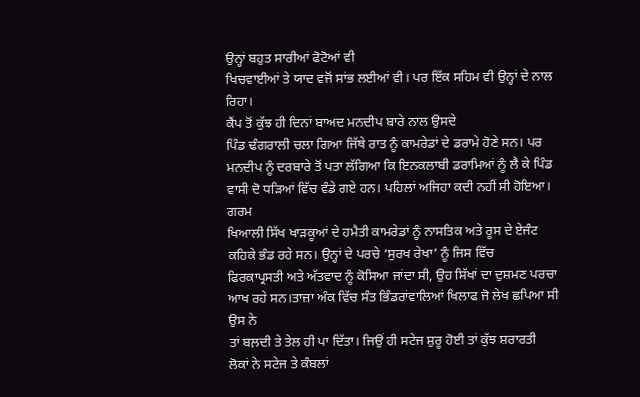ਉਨ੍ਹਾਂ ਬਹੁਤ ਸਾਰੀਆਂ ਫੋਟੋਆਂ ਵੀ
ਖਿਚਵਾਈਆਂ ਤੇ ਯਾਦ ਵਜੋਂ ਸਾਂਭ ਲਈਆਂ ਵੀ। ਪਰ ਇੱਕ ਸਹਿਮ ਵੀ ਉਨ੍ਹਾਂ ਦੇ ਨਾਲ
ਰਿਹਾ।
ਕੈਂਪ ਤੋਂ ਕੁੱਝ ਹੀ ਦਿਨਾਂ ਬਾਅਦ ਮਨਦੀਪ ਬਾਰੇ ਨਾਲ ਉਸਦੇ
ਪਿੰਡ ਢੰਗਰਾਲੀ ਚਲਾ ਗਿਆ ਜਿੱਥੇ ਰਾਤ ਨੂੰ ਕਾਮਰੇਡਾਂ ਦੇ ਡਰਾਮੇ ਹੋਣੇ ਸਨ। ਪਰ
ਮਨਦੀਪ ਨੂੰ ਦਰਬਾਰੇ ਤੋਂ ਪਤਾ ਲੱਗਿਆ ਕਿ ਇਨਕਲਾਬੀ ਡਰਾਮਿਆਂ ਨੂੰ ਲੈ ਕੇ ਪਿੰਡ
ਵਾਸੀ ਦੋ ਧੜਿਆਂ ਵਿੱਚ ਵੰਡੇ ਗਏ ਹਨ। ਪਹਿਲਾਂ ਅਜਿਹਾ ਕਦੀ ਨਹੀਂ ਸੀ ਹੋਇਆ। ਗਰਮ
ਖਿਆਲੀ ਸਿੱਖ ਖਾੜਕੂਆਂ ਦੇ ਹਮੈਤੀ ਕਾਮਰੇਡਾਂ ਨੂੰ ਨਾਸਤਿਕ ਅਤੇ ਰੂਸ ਦੇ ਏਜੰਟ
ਕਹਿਕੇ ਭੰਡ ਰਹੇ ਸਨ। ਉਨ੍ਹਾਂ ਦੇ ਪਰਚੇ ‘ਸੁਰਖ ਰੇਖਾ’ ਨੂੰ ਜਿਸ ਵਿੱਚ
ਫਿਰਕਾਪ੍ਰਸਤੀ ਅਤੇ ਅੱਤਵਾਦ ਨੂੰ ਕੋਸਿਆ ਜਾਂਦਾ ਸੀ, ਉਹ ਸਿੱਖਾਂ ਦਾ ਦੁਸ਼ਮਣ ਪਰਚਾ
ਆਖ ਰਹੇ ਸਨ।ਤਾਜ਼ਾ ਅੰਕ ਵਿੱਚ ਸੰਤ ਭਿੰਡਰਾਂਵਾਲਿਆਂ ਖਿਲਾਫ ਜੋ ਲੇਖ ਛਪਿਆ ਸੀ ਉਸ ਨੇ
ਤਾਂ ਬਲ਼ਦੀ ਤੇ ਤੇਲ ਹੀ ਪਾ ਦਿੱਤਾ। ਜਿਉਂ ਹੀ ਸਟੇਜ ਸ਼ੁਰੂ ਹੋਈ ਤਾਂ ਕੁੱਝ ਸ਼ਰਾਰਤੀ
ਲੋਕਾਂ ਨੇ ਸਟੇਜ ਤੇ ਕੰਬਲਾਂ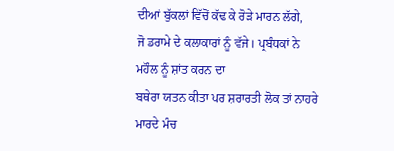ਦੀਆਂ ਬੁੱਕਲਾਂ ਵਿੱਚੋਂ ਕੱਢ ਕੇ ਰੋੜੇ ਮਾਰਨ ਲੱਗੇ,
ਜੋ ਡਰਾਮੇ ਦੇ ਕਲਾਕਾਰਾਂ ਨੂੰ ਵੱਜੇ। ਪ੍ਰਬੰਧਕਾਂ ਨੇ ਮਹੌਲ ਨੂੰ ਸ਼ਾਂਤ ਕਰਨ ਦਾ
ਬਥੇਰਾ ਯਤਨ ਕੀਤਾ ਪਰ ਸ਼ਰਾਰਤੀ ਲੋਕ ਤਾਂ ਨਾਹਰੇ ਮਾਰਦੇ ਮੰਚ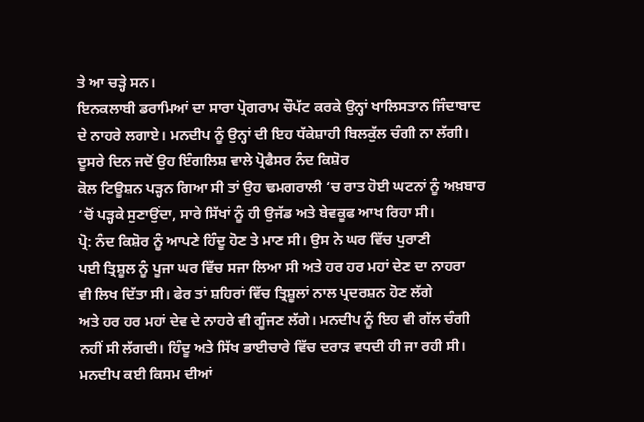ਤੇ ਆ ਚੜ੍ਹੇ ਸਨ।
ਇਨਕਲਾਬੀ ਡਰਾਮਿਆਂ ਦਾ ਸਾਰਾ ਪ੍ਰੋਗਰਾਮ ਚੌਪੱਟ ਕਰਕੇ ਉਨ੍ਹਾਂ ਖਾਲਿਸਤਾਨ ਜਿੰਦਾਬਾਦ
ਦੇ ਨਾਹਰੇ ਲਗਾਏ। ਮਨਦੀਪ ਨੂੰ ਉਨ੍ਹਾਂ ਦੀ ਇਹ ਧੱਕੇਸ਼ਾਹੀ ਬਿਲਕੁੱਲ ਚੰਗੀ ਨਾ ਲੱਗੀ।
ਦੂਸਰੇ ਦਿਨ ਜਦੋਂ ਉਹ ਇੰਗਲਿਸ਼ ਵਾਲੇ ਪ੍ਰੋਫੈਸਰ ਨੰਦ ਕਿਸ਼ੋਰ
ਕੋਲ ਟਿਊਸ਼ਨ ਪੜ੍ਹਨ ਗਿਆ ਸੀ ਤਾਂ ਉਹ ਢਮਗਰਾਲੀ ‘ਚ ਰਾਤ ਹੋਈ ਘਟਨਾਂ ਨੂੰ ਅਖ਼ਬਾਰ
‘ਚੋਂ ਪੜ੍ਹਕੇ ਸੁਣਾਉਂਦਾ, ਸਾਰੇ ਸਿੱਖਾਂ ਨੂੰ ਹੀ ਉਜੱਡ ਅਤੇ ਬੇਵਕੂਫ ਆਖ ਰਿਹਾ ਸੀ।
ਪ੍ਰੋ: ਨੰਦ ਕਿਸ਼ੋਰ ਨੂੰ ਆਪਣੇ ਹਿੰਦੂ ਹੋਣ ਤੇ ਮਾਣ ਸੀ। ਉਸ ਨੇ ਘਰ ਵਿੱਚ ਪੁਰਾਣੀ
ਪਈ ਤ੍ਰਿਸ਼ੂਲ ਨੂੰ ਪੂਜਾ ਘਰ ਵਿੱਚ ਸਜਾ ਲਿਆ ਸੀ ਅਤੇ ਹਰ ਹਰ ਮਹਾਂ ਦੇਣ ਦਾ ਨਾਹਰਾ
ਵੀ ਲਿਖ ਦਿੱਤਾ ਸੀ। ਫੇਰ ਤਾਂ ਸ਼ਹਿਰਾਂ ਵਿੱਚ ਤ੍ਰਿਸ਼ੂਲਾਂ ਨਾਲ ਪ੍ਰਦਰਸ਼ਨ ਹੋਣ ਲੱਗੇ
ਅਤੇ ਹਰ ਹਰ ਮਹਾਂ ਦੇਵ ਦੇ ਨਾਹਰੇ ਵੀ ਗੂੰਜਣ ਲੱਗੇ। ਮਨਦੀਪ ਨੂੰ ਇਹ ਵੀ ਗੱਲ ਚੰਗੀ
ਨਹੀਂ ਸੀ ਲੱਗਦੀ। ਹਿੰਦੂ ਅਤੇ ਸਿੱਖ ਭਾਈਚਾਰੇ ਵਿੱਚ ਦਰਾੜ ਵਧਦੀ ਹੀ ਜਾ ਰਹੀ ਸੀ।
ਮਨਦੀਪ ਕਈ ਕਿਸਮ ਦੀਆਂ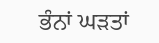ਭੰਨਾਂ ਘੜਤਾਂ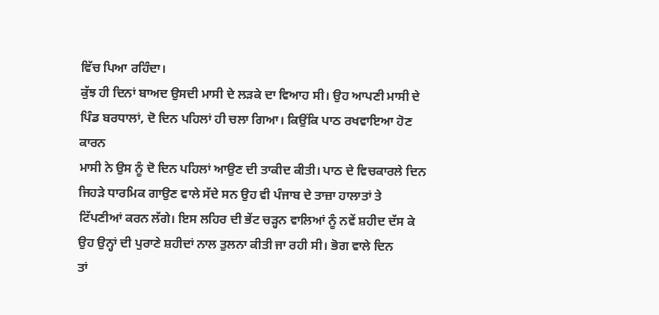ਵਿੱਚ ਪਿਆ ਰਹਿੰਦਾ।
ਕੁੱਝ ਹੀ ਦਿਨਾਂ ਬਾਅਦ ਉਸਦੀ ਮਾਸੀ ਦੇ ਲੜਕੇ ਦਾ ਵਿਆਹ ਸੀ। ਉਹ ਆਪਣੀ ਮਾਸੀ ਦੇ
ਪਿੰਡ ਬਰਧਾਲਾਂ, ਦੋ ਦਿਨ ਪਹਿਲਾਂ ਹੀ ਚਲਾ ਗਿਆ। ਕਿਉਂਕਿ ਪਾਠ ਰਖਵਾਇਆ ਹੋਣ ਕਾਰਨ
ਮਾਸੀ ਨੇ ਉਸ ਨੂੰ ਦੋ ਦਿਨ ਪਹਿਲਾਂ ਆਉਣ ਦੀ ਤਾਕੀਦ ਕੀਤੀ। ਪਾਠ ਦੇ ਵਿਚਕਾਰਲੇ ਦਿਨ
ਜਿਹੜੇ ਧਾਰਮਿਕ ਗਾਉਣ ਵਾਲੇ ਸੱਦੇ ਸਨ ਉਹ ਵੀ ਪੰਜਾਬ ਦੇ ਤਾਜ਼ਾ ਹਾਲਾਤਾਂ ਤੇ
ਟਿੱਪਣੀਆਂ ਕਰਨ ਲੱਗੇ। ਇਸ ਲਹਿਰ ਦੀ ਭੇਂਟ ਚੜ੍ਹਨ ਵਾਲਿਆਂ ਨੂੰ ਨਵੇਂ ਸ਼ਹੀਦ ਦੱਸ ਕੇ
ਉਹ ਉਨ੍ਹਾਂ ਦੀ ਪੁਰਾਣੇ ਸ਼ਹੀਦਾਂ ਨਾਲ ਤੁਲਨਾ ਕੀਤੀ ਜਾ ਰਹੀ ਸੀ। ਭੋਗ ਵਾਲੇ ਦਿਨ
ਤਾਂ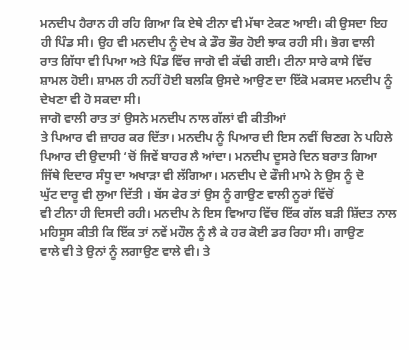ਮਨਦੀਪ ਹੈਰਾਨ ਹੀ ਰਹਿ ਗਿਆ ਕਿ ਏਥੇ ਟੀਨਾ ਵੀ ਮੱਥਾ ਟੇਕਣ ਆਈ। ਕੀ ਉਸਦਾ ਇਹ
ਹੀ ਪਿੰਡ ਸੀ। ਉਹ ਵੀ ਮਨਦੀਪ ਨੂੰ ਦੇਖ ਕੇ ਡੌਰ ਭੌਰ ਹੋਈ ਝਾਕ ਰਹੀ ਸੀ। ਭੋਗ ਵਾਲੀ
ਰਾਤ ਗਿੱਧਾ ਵੀ ਪਿਆ ਅਤੇ ਪਿੰਡ ਵਿੱਚ ਜਾਗੋ ਵੀ ਕੱਢੀ ਗਈ। ਟੀਨਾ ਸਾਰੇ ਕਾਸੇ ਵਿੱਚ
ਸ਼ਾਮਲ ਹੋਈ। ਸ਼ਾਮਲ ਹੀ ਨਹੀਂ ਹੋਈ ਬਲਕਿ ਉਸਦੇ ਆਉਣ ਦਾ ਇੱਕੋ ਮਕਸਦ ਮਨਦੀਪ ਨੂੰ
ਦੇਖਣਾ ਵੀ ਹੋ ਸਕਦਾ ਸੀ।
ਜਾਗੋ ਵਾਲੀ ਰਾਤ ਤਾਂ ਉਸਨੇ ਮਨਦੀਪ ਨਾਲ ਗੱਲਾਂ ਵੀ ਕੀਤੀਆਂ
ਤੇ ਪਿਆਰ ਵੀ ਜ਼ਾਹਰ ਕਰ ਦਿੱਤਾ। ਮਨਦੀਪ ਨੂੰ ਪਿਆਰ ਦੀ ਇਸ ਨਵੀਂ ਚਿਣਗ ਨੇ ਪਹਿਲੇ
ਪਿਆਰ ਦੀ ਉਦਾਸੀ ‘ਚੋਂ ਜਿਵੇਂ ਬਾਹਰ ਲੈ ਆਂਦਾ। ਮਨਦੀਪ ਦੂਸਰੇ ਦਿਨ ਬਰਾਤ ਗਿਆ
ਜਿੱਥੇ ਦਿਦਾਰ ਸੰਧੂ ਦਾ ਅਖਾੜਾ ਵੀ ਲੱਗਿਆ। ਮਨਦੀਪ ਦੇ ਫੌਜੀ ਮਾਮੇ ਨੇ ਉਸ ਨੂੰ ਦੋ
ਘੁੱਟ ਦਾਰੂ ਵੀ ਲੁਆ ਦਿੱਤੀ । ਬੱਸ ਫੇਰ ਤਾਂ ਉਸ ਨੂੰ ਗਾਉਣ ਵਾਲੀ ਨੂਰਾਂ ਵਿੱਚੋਂ
ਵੀ ਟੀਨਾ ਹੀ ਦਿਸਦੀ ਰਹੀ। ਮਨਦੀਪ ਨੇ ਇਸ ਵਿਆਹ ਵਿੱਚ ਇੱਕ ਗੱਲ ਬੜੀ ਸ਼ਿੱਦਤ ਨਾਲ
ਮਹਿਸੂਸ ਕੀਤੀ ਕਿ ਇੱਕ ਤਾਂ ਨਵੇਂ ਮਹੌਲ ਨੂੰ ਲੈ ਕੇ ਹਰ ਕੋਈ ਡਰ ਰਿਹਾ ਸੀ। ਗਾਉਣ
ਵਾਲੇ ਵੀ ਤੇ ਉਨਾਂ ਨੂੰ ਲਗਾਉਣ ਵਾਲੇ ਵੀ। ਤੇ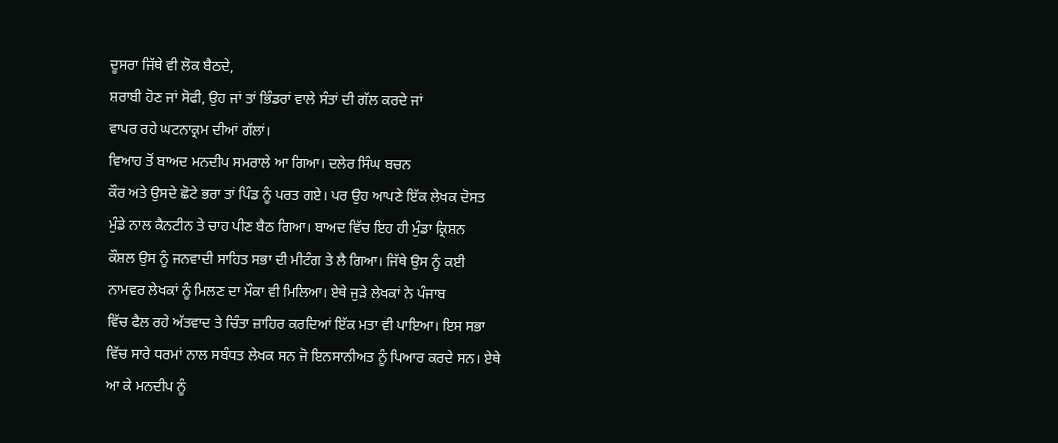ਦੂਸਰਾ ਜਿੱਥੇ ਵੀ ਲੋਕ ਬੈਠਦੇ,
ਸ਼ਰਾਬੀ ਹੋਣ ਜਾਂ ਸੋਫੀ, ਉਹ ਜਾਂ ਤਾਂ ਭਿੰਡਰਾਂ ਵਾਲੇ ਸੰਤਾਂ ਦੀ ਗੱਲ ਕਰਦੇ ਜਾਂ
ਵਾਪਰ ਰਹੇ ਘਟਨਾਕ੍ਰਮ ਦੀਆਂ ਗੱਲਾਂ।
ਵਿਆਹ ਤੋਂ ਬਾਅਦ ਮਨਦੀਪ ਸਮਰਾਲੇ ਆ ਗਿਆ। ਦਲੇਰ ਸਿੰਘ ਬਚਨ
ਕੌਰ ਅਤੇ ਉਸਦੇ ਛੋਟੇ ਭਰਾ ਤਾਂ ਪਿੰਡ ਨੂੰ ਪਰਤ ਗਏ। ਪਰ ਉਹ ਆਪਣੇ ਇੱਕ ਲੇਖਕ ਦੋਸਤ
ਮੁੰਡੇ ਨਾਲ ਕੈਨਟੀਨ ਤੇ ਚਾਹ ਪੀਣ ਬੈਠ ਗਿਆ। ਬਾਅਦ ਵਿੱਚ ਇਹ ਹੀ ਮੁੰਡਾ ਕ੍ਰਿਸ਼ਨ
ਕੌਸ਼ਲ ਉਸ ਨੂੰ ਜਨਵਾਦੀ ਸਾਹਿਤ ਸਭਾ ਦੀ ਮੀਟੰਗ ਤੇ ਲੈ ਗਿਆ। ਜਿੱਥੇ ਉਸ ਨੂੰ ਕਈ
ਨਾਮਵਰ ਲੇਖਕਾਂ ਨੂੰ ਮਿਲਣ ਦਾ ਮੌਕਾ ਵੀ ਮਿਲਿਆ। ਏਥੇ ਜੁੜੇ ਲੇਖਕਾਂ ਨੇ ਪੰਜਾਬ
ਵਿੱਚ ਫੈਲ ਰਹੇ ਅੱਤਵਾਦ ਤੇ ਚਿੰਤਾ ਜ਼ਾਹਿਰ ਕਰਦਿਆਂ ਇੱਕ ਮਤਾ ਵੀ ਪਾਇਆ। ਇਸ ਸਭਾ
ਵਿੱਚ ਸਾਰੇ ਧਰਮਾਂ ਨਾਲ ਸਬੰਧਤ ਲੇਖਕ ਸਨ ਜੋ ਇਨਸਾਨੀਅਤ ਨੂੰ ਪਿਆਰ ਕਰਦੇ ਸਨ। ਏਥੇ
ਆ ਕੇ ਮਨਦੀਪ ਨੂੰ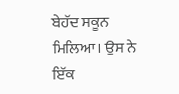ਬੇਹੱਦ ਸਕੂਨ ਮਿਲਿਆ। ਉਸ ਨੇ ਇੱਕ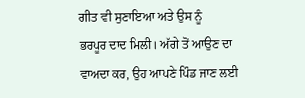ਗੀਤ ਵੀ ਸੁਣਾਇਆ ਅਤੇ ਉਸ ਨੂੰ
ਭਰਪੂਰ ਦਾਦ ਮਿਲੀ। ਅੱਗੇ ਤੋਂ ਆਉਣ ਦਾ ਵਾਅਦਾ ਕਰ, ਉਹ ਆਪਣੇ ਪਿੰਡ ਜਾਣ ਲਈ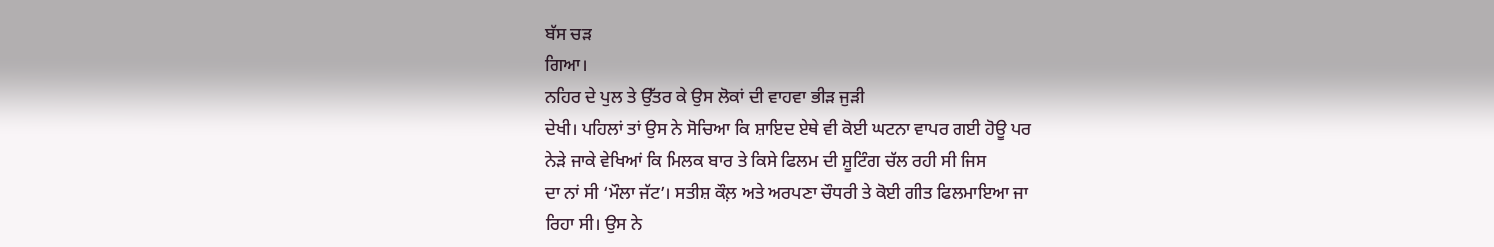ਬੱਸ ਚੜ
ਗਿਆ।
ਨਹਿਰ ਦੇ ਪੁਲ ਤੇ ਉੱਤਰ ਕੇ ਉਸ ਲੋਕਾਂ ਦੀ ਵਾਹਵਾ ਭੀੜ ਜੁੜੀ
ਦੇਖੀ। ਪਹਿਲਾਂ ਤਾਂ ਉਸ ਨੇ ਸੋਚਿਆ ਕਿ ਸ਼ਾਇਦ ਏਥੇ ਵੀ ਕੋਈ ਘਟਨਾ ਵਾਪਰ ਗਈ ਹੋਊ ਪਰ
ਨੇੜੇ ਜਾਕੇ ਵੇਖਿਆਂ ਕਿ ਮਿਲਕ ਬਾਰ ਤੇ ਕਿਸੇ ਫਿਲਮ ਦੀ ਸ਼ੂਟਿੰਗ ਚੱਲ ਰਹੀ ਸੀ ਜਿਸ
ਦਾ ਨਾਂ ਸੀ ‘ਮੌਲਾ ਜੱਟ’। ਸਤੀਸ਼ ਕੌਲ਼ ਅਤੇ ਅਰਪਣਾ ਚੌਧਰੀ ਤੇ ਕੋਈ ਗੀਤ ਫਿਲਮਾਇਆ ਜਾ
ਰਿਹਾ ਸੀ। ਉਸ ਨੇ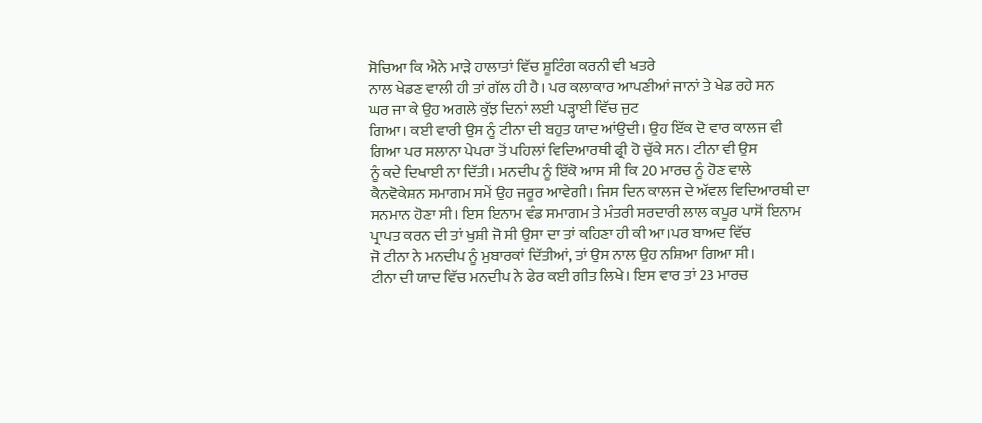ਸੋਚਿਆ ਕਿ ਐਨੇ ਮਾੜੇ ਹਾਲਾਤਾਂ ਵਿੱਚ ਸ਼ੂਟਿੰਗ ਕਰਨੀ ਵੀ ਖਤਰੇ
ਨਾਲ ਖੇਡਣ ਵਾਲੀ ਹੀ ਤਾਂ ਗੱਲ ਹੀ ਹੈ। ਪਰ ਕਲਾਕਾਰ ਆਪਣੀਆਂ ਜਾਨਾਂ ਤੇ ਖੇਡ ਰਹੇ ਸਨ
ਘਰ ਜਾ ਕੇ ਉਹ ਅਗਲੇ ਕੁੱਝ ਦਿਨਾਂ ਲਈ ਪੜ੍ਹਾਈ ਵਿੱਚ ਜੁਟ
ਗਿਆ। ਕਈ ਵਾਰੀ ਉਸ ਨੂੰ ਟੀਨਾ ਦੀ ਬਹੁਤ ਯਾਦ ਆਂਉਦੀ। ਉਹ ਇੱਕ ਦੋ ਵਾਰ ਕਾਲਜ ਵੀ
ਗਿਆ ਪਰ ਸਲਾਨਾ ਪੇਪਰਾ ਤੋਂ ਪਹਿਲਾਂ ਵਿਦਿਆਰਥੀ ਫ੍ਰੀ ਹੋ ਚੁੱਕੇ ਸਨ। ਟੀਨਾ ਵੀ ਉਸ
ਨੂੰ ਕਦੇ ਦਿਖਾਈ ਨਾ ਦਿੱਤੀ। ਮਨਦੀਪ ਨੂੰ ਇੱਕੋ ਆਸ ਸੀ ਕਿ 20 ਮਾਰਚ ਨੂੰ ਹੋਣ ਵਾਲੇ
ਕੈਨਵੋਕੇਸ਼ਨ ਸਮਾਗਮ ਸਮੇਂ ਉਹ ਜਰੂਰ ਆਵੇਗੀ। ਜਿਸ ਦਿਨ ਕਾਲਜ ਦੇ ਅੱਵਲ ਵਿਦਿਆਰਥੀ ਦਾ
ਸਨਮਾਨ ਹੋਣਾ ਸੀ। ਇਸ ਇਨਾਮ ਵੰਡ ਸਮਾਗਮ ਤੇ ਮੰਤਰੀ ਸਰਦਾਰੀ ਲਾਲ ਕਪੂਰ ਪਾਸੋਂ ਇਨਾਮ
ਪ੍ਰਾਪਤ ਕਰਨ ਦੀ ਤਾਂ ਖੁਸ਼ੀ ਜੋ ਸੀ ਉਸਾ ਦਾ ਤਾਂ ਕਹਿਣਾ ਹੀ ਕੀ ਆ।ਪਰ ਬਾਅਦ ਵਿੱਚ
ਜੋ ਟੀਨਾ ਨੇ ਮਨਦੀਪ ਨੂੰ ਮੁਬਾਰਕਾਂ ਦਿੱਤੀਆਂ, ਤਾਂ ਉਸ ਨਾਲ ਉਹ ਨਸ਼ਿਆ ਗਿਆ ਸੀ।
ਟੀਨਾ ਦੀ ਯਾਦ ਵਿੱਚ ਮਨਦੀਪ ਨੇ ਫੇਰ ਕਈ ਗੀਤ ਲਿਖੇ। ਇਸ ਵਾਰ ਤਾਂ 23 ਮਾਰਚ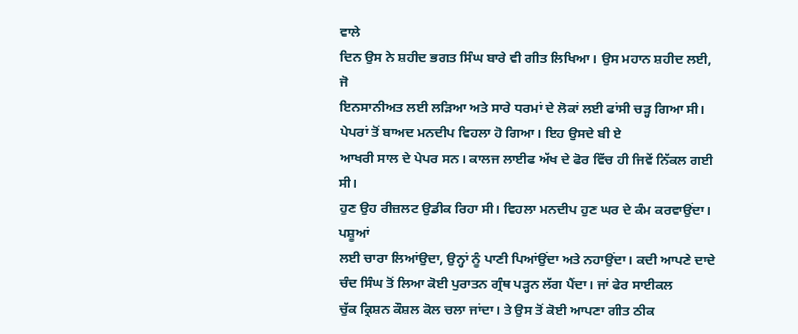ਵਾਲੇ
ਦਿਨ ਉਸ ਨੇ ਸ਼ਹੀਦ ਭਗਤ ਸਿੰਘ ਬਾਰੇ ਵੀ ਗੀਤ ਲਿਖਿਆ। ਉਸ ਮਹਾਨ ਸ਼ਹੀਦ ਲਈ, ਜੋ
ਇਨਸਾਨੀਅਤ ਲਈ ਲੜਿਆ ਅਤੇ ਸਾਰੇ ਧਰਮਾਂ ਦੇ ਲੋਕਾਂ ਲਈ ਫਾਂਸੀ ਚੜ੍ਹ ਗਿਆ ਸੀ।
ਪੇਪਰਾਂ ਤੋਂ ਬਾਅਦ ਮਨਦੀਪ ਵਿਹਲਾ ਹੋ ਗਿਆ। ਇਹ ਉਸਦੇ ਬੀ ਏ
ਆਖਰੀ ਸਾਲ ਦੇ ਪੇਪਰ ਸਨ। ਕਾਲਜ ਲਾਈਫ ਅੱਖ ਦੇ ਫੋਰ ਵਿੱਚ ਹੀ ਜਿਵੇਂ ਨਿੱਕਲ ਗਈ ਸੀ।
ਹੁਣ ਉਹ ਰੀਜ਼ਲਟ ਉਡੀਕ ਰਿਹਾ ਸੀ। ਵਿਹਲਾ ਮਨਦੀਪ ਹੁਣ ਘਰ ਦੇ ਕੰਮ ਕਰਵਾਉਂਦਾ। ਪਸ਼ੂਆਂ
ਲਈ ਚਾਰਾ ਲਿਆਂਉਦਾ, ਉਨ੍ਹਾਂ ਨੂੰ ਪਾਣੀ ਪਿਆਂਉਂਦਾ ਅਤੇ ਨਹਾਉਂਦਾ। ਕਦੀ ਆਪਣੇ ਦਾਦੇ
ਚੰਦ ਸਿੰਘ ਤੋਂ ਲਿਆ ਕੋਈ ਪੁਰਾਤਨ ਗ੍ਰੰਥ ਪੜ੍ਹਨ ਲੱਗ ਪੈਂਦਾ। ਜਾਂ ਫੇਰ ਸਾਈਕਲ
ਚੁੱਕ ਕ੍ਰਿਸ਼ਨ ਕੌਸ਼ਲ ਕੋਲ ਚਲਾ ਜਾਂਦਾ। ਤੇ ਉਸ ਤੋਂ ਕੋਈ ਆਪਣਾ ਗੀਤ ਠੀਕ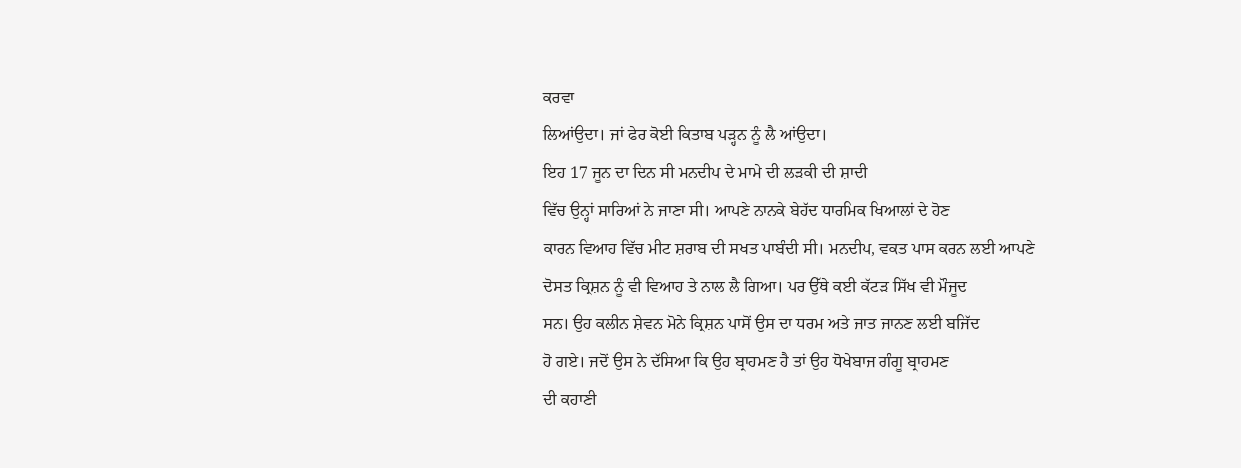ਕਰਵਾ
ਲਿਆਂਉਦਾ। ਜਾਂ ਫੇਰ ਕੋਈ ਕਿਤਾਬ ਪੜ੍ਹਨ ਨੂੰ ਲੈ ਆਂਉਦਾ।
ਇਹ 17 ਜੂਨ ਦਾ ਦਿਨ ਸੀ ਮਨਦੀਪ ਦੇ ਮਾਮੇ ਦੀ ਲੜਕੀ ਦੀ ਸ਼ਾਦੀ
ਵਿੱਚ ਉਨ੍ਹਾਂ ਸਾਰਿਆਂ ਨੇ ਜਾਣਾ ਸੀ। ਆਪਣੇ ਨਾਨਕੇ ਬੇਹੱਦ ਧਾਰਮਿਕ ਖਿਆਲਾਂ ਦੇ ਹੋਣ
ਕਾਰਨ ਵਿਆਹ ਵਿੱਚ ਮੀਟ ਸ਼ਰਾਬ ਦੀ ਸਖਤ ਪਾਬੰਦੀ ਸੀ। ਮਨਦੀਪ, ਵਕਤ ਪਾਸ ਕਰਨ ਲਈ ਆਪਣੇ
ਦੋਸਤ ਕ੍ਰਿਸ਼ਨ ਨੂੰ ਵੀ ਵਿਆਹ ਤੇ ਨਾਲ ਲੈ ਗਿਆ। ਪਰ ਉੱਥੇ ਕਈ ਕੱਟੜ ਸਿੱਖ ਵੀ ਮੌਜੂਦ
ਸਨ। ਉਹ ਕਲੀਨ ਸ਼ੇਵਨ ਮੋਨੇ ਕ੍ਰਿਸ਼ਨ ਪਾਸੋਂ ਉਸ ਦਾ ਧਰਮ ਅਤੇ ਜਾਤ ਜਾਨਣ ਲਈ ਬਜਿੱਦ
ਹੋ ਗਏ। ਜਦੋਂ ਉਸ ਨੇ ਦੱਸਿਆ ਕਿ ਉਹ ਬ੍ਰਾਹਮਣ ਹੈ ਤਾਂ ਉਹ ਧੋਖੇਬਾਜ ਗੰਗੂ ਬ੍ਰਾਹਮਣ
ਦੀ ਕਹਾਣੀ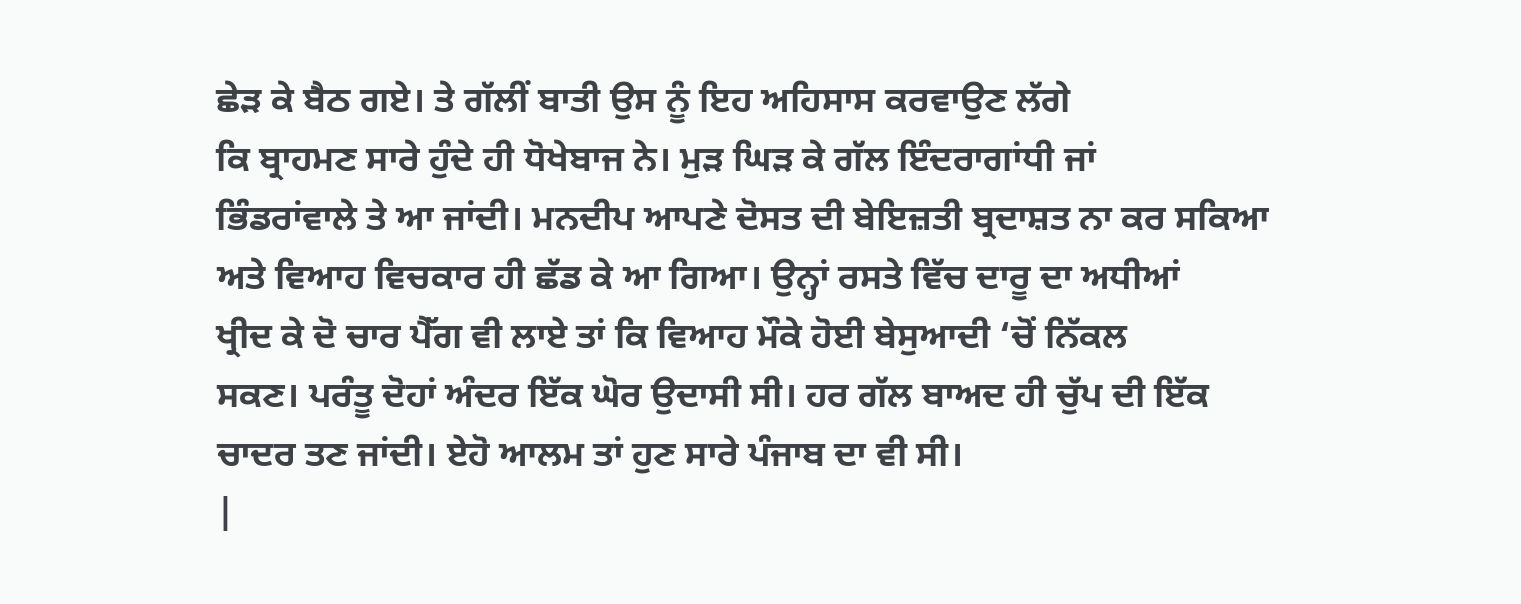ਛੇੜ ਕੇ ਬੈਠ ਗਏ। ਤੇ ਗੱਲੀਂ ਬਾਤੀ ਉਸ ਨੂੰ ਇਹ ਅਹਿਸਾਸ ਕਰਵਾਉਣ ਲੱਗੇ
ਕਿ ਬ੍ਰਾਹਮਣ ਸਾਰੇ ਹੁੰਦੇ ਹੀ ਧੋਖੇਬਾਜ ਨੇ। ਮੁੜ ਘਿੜ ਕੇ ਗੱਲ ਇੰਦਰਾਗਾਂਧੀ ਜਾਂ
ਭਿੰਡਰਾਂਵਾਲੇ ਤੇ ਆ ਜਾਂਦੀ। ਮਨਦੀਪ ਆਪਣੇ ਦੋਸਤ ਦੀ ਬੇਇਜ਼ਤੀ ਬ੍ਰਦਾਸ਼ਤ ਨਾ ਕਰ ਸਕਿਆ
ਅਤੇ ਵਿਆਹ ਵਿਚਕਾਰ ਹੀ ਛੱਡ ਕੇ ਆ ਗਿਆ। ਉਨ੍ਹਾਂ ਰਸਤੇ ਵਿੱਚ ਦਾਰੂ ਦਾ ਅਧੀਆਂ
ਖ੍ਰੀਦ ਕੇ ਦੋ ਚਾਰ ਪੈੱਗ ਵੀ ਲਾਏ ਤਾਂ ਕਿ ਵਿਆਹ ਮੌਕੇ ਹੋਈ ਬੇਸੁਆਦੀ ‘ਚੋਂ ਨਿੱਕਲ
ਸਕਣ। ਪਰੰਤੂ ਦੋਹਾਂ ਅੰਦਰ ਇੱਕ ਘੋਰ ਉਦਾਸੀ ਸੀ। ਹਰ ਗੱਲ ਬਾਅਦ ਹੀ ਚੁੱਪ ਦੀ ਇੱਕ
ਚਾਦਰ ਤਣ ਜਾਂਦੀ। ਏਹੋ ਆਲਮ ਤਾਂ ਹੁਣ ਸਾਰੇ ਪੰਜਾਬ ਦਾ ਵੀ ਸੀ।
|